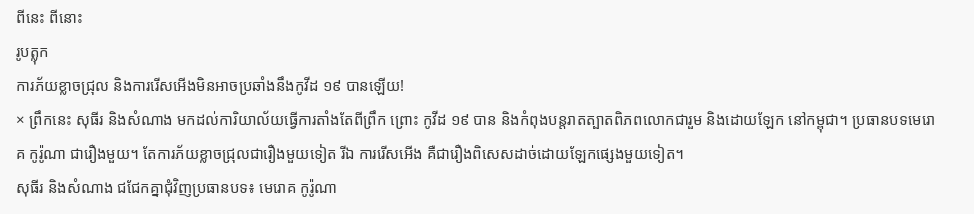ពីនេះ ពីនោះ
រូបត្លុក
ការភ័យខ្លាចជ្រុល និងការរើសអើងមិនអាចប្រឆាំងនឹងកូវីដ ១៩ បានឡើយ!
× ព្រឹកនេះ សុធីរ និងសំណាង មកដល់ការិយាល័យធ្វើការតាំងតែពីព្រឹក ព្រោះ កូវីដ ១៩ បាន និងកំពុងបន្តរាតត្បាតពិភពលោកជារួម និងដោយឡែក នៅកម្ពុជា។ ប្រធានបទមេរោគ កូរ៉ូណា ជារឿងមួយ។ តែការភ័យខ្លាចជ្រុលជារឿងមួយទៀត រីឯ ការរើសអើង គឺជារឿងពិសេសដាច់ដោយឡែកផ្សេងមួយទៀត។
សុធីរ និងសំណាង ជជែកគ្នាជុំវិញប្រធានបទ៖ មេរោគ កូរ៉ូណា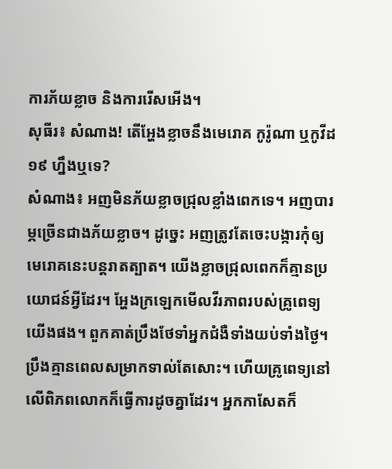ការភ័យខ្លាច និងការរើសអើង។
សុធីរ៖ សំណាង! តើអ្ហែងខ្លាចនឹងមេរោគ កូរ៉ូណា ឬកូវីដ ១៩ ហ្នឹងឬទេ?
សំណាង៖ អញមិនភ័យខ្លាចជ្រុលខ្លាំងពេកទេ។ អញបារម្ភច្រើនជាងភ័យខ្លាច។ ដូច្នេះ អញត្រូវតែចេះបង្ការកុំឲ្យមេរោគនេះបន្តរាតត្បាត។ យើងខ្លាចជ្រុលពេកក៏គ្មានប្រយោជន៍អ្វីដែរ។ អ្ហែងក្រឡេកមើលវីរភាពរបស់គ្រូពេទ្យយើងផង។ ពួកគាត់ប្រឹងថែទាំអ្នកជំងឺទាំងយប់ទាំងថ្ងៃ។ ប្រឹងគ្មានពេលសម្រាកទាល់តែសោះ។ ហើយគ្រូពេទ្យនៅលើពិភពលោកក៏ធ្វើការដូចគ្នាដែរ។ អ្នកកាសែតក៏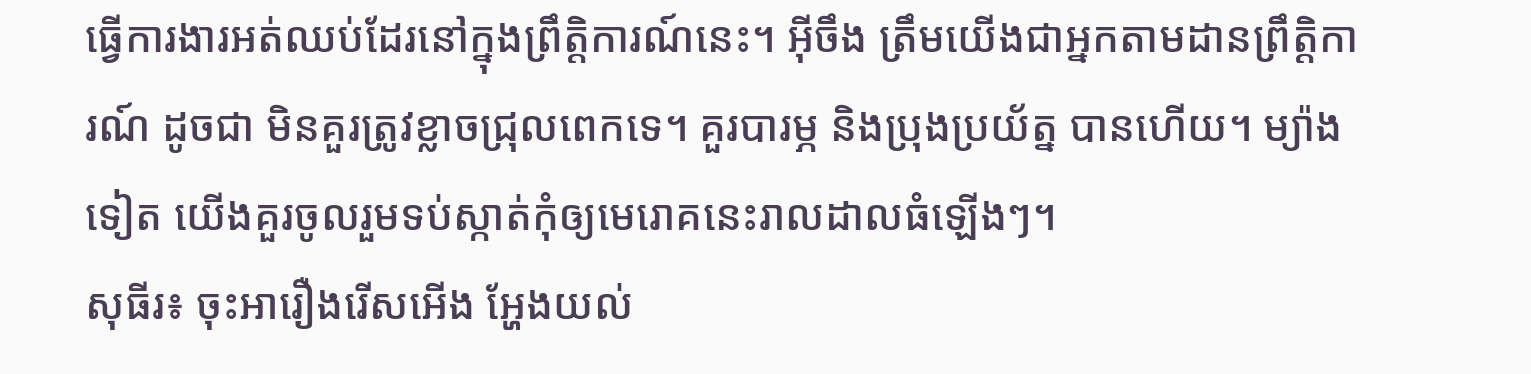ធ្វើការងារអត់ឈប់ដែរនៅក្នុងព្រឹត្តិការណ៍នេះ។ អ៊ីចឹង ត្រឹមយើងជាអ្នកតាមដានព្រឹត្តិការណ៍ ដូចជា មិនគួរត្រូវខ្លាចជ្រុលពេកទេ។ គួរបារម្ភ និងប្រុងប្រយ័ត្ន បានហើយ។ ម្យ៉ាងទៀត យើងគួរចូលរួមទប់ស្កាត់កុំឲ្យមេរោគនេះរាលដាលធំឡើងៗ។
សុធីរ៖ ចុះអារឿងរើសអើង អ្ហែងយល់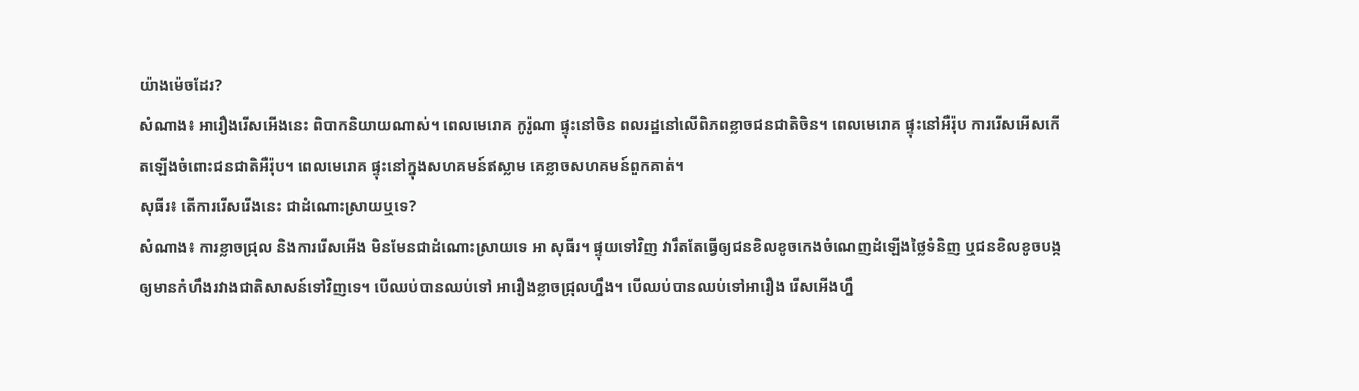យ៉ាងម៉េចដែរ?
សំណាង៖ អារឿងរើសអើងនេះ ពិបាកនិយាយណាស់។ ពេលមេរោគ កូរ៉ូណា ផ្ទុះនៅចិន ពលរដ្ឋនៅលើពិភពខ្លាចជនជាតិចិន។ ពេលមេរោគ ផ្ទុះនៅអឺរ៉ុប ការរើសអើសកើតឡើងចំពោះជនជាតិអឺរ៉ុប។ ពេលមេរោគ ផ្ទុះនៅក្នុងសហគមន៍ឥស្លាម គេខ្លាចសហគមន៍ពួកគាត់។
សុធីរ៖ តើការរើសរើងនេះ ជាដំណោះស្រាយឬទេ?
សំណាង៖ ការខ្លាចជ្រុល និងការរើសអើង មិនមែនជាដំណោះស្រាយទេ អា សុធីរ។ ផ្ទុយទៅវិញ វារឹតតែធ្វើឲ្យជនខិលខូចកេងចំណេញដំឡើងថ្លៃទំនិញ ឬជនខិលខូចបង្កឲ្យមានកំហឹងរវាងជាតិសាសន៍ទៅវិញទេ។ បើឈប់បានឈប់ទៅ អារឿងខ្លាចជ្រុលហ្នឹង។ បើឈប់បានឈប់ទៅអារឿង រើសអើងហ្នឹ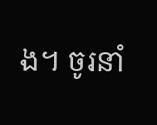ង។ ចូរនាំ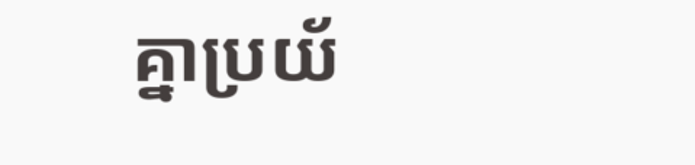គ្នាប្រយ័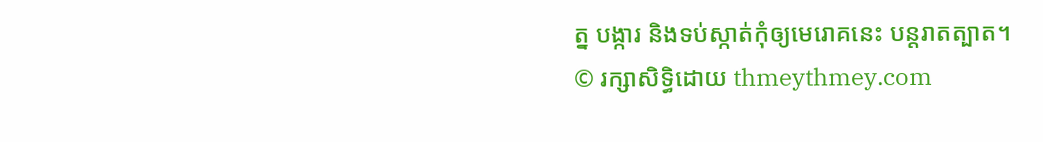ត្ន បង្ការ និងទប់ស្កាត់កុំឲ្យមេរោគនេះ បន្តរាតត្បាត។
© រក្សាសិទ្ធិដោយ thmeythmey.com